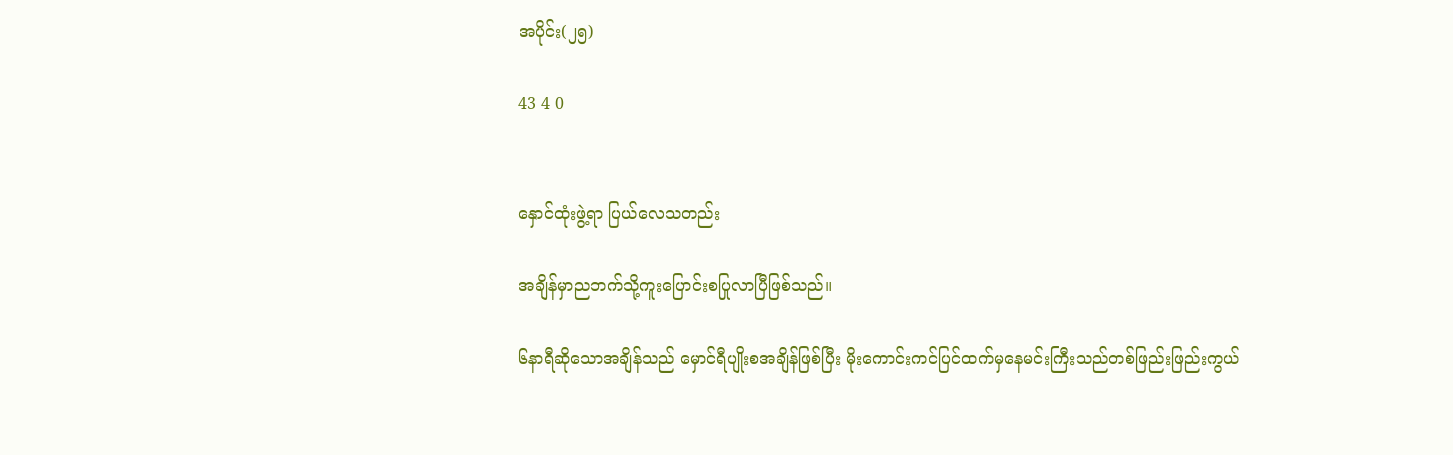အပိုင်း(၂၅)

43 4 0


နှောင်ထုံးဖွဲ့ရာ ပြယ်လေသတည်း

အချိန်မှာညဘက်သို့ကူးပြောင်းစပြုလာပြီဖြစ်သည်။

၆နာရီဆိုသောအချိန်သည် မှောင်ရီပျိုးစအချိန်ဖြစ်ပြီး မိုးကောင်းကင်ပြင်ထက်မှနေမင်းကြီးသည်တစ်ဖြည်းဖြည်းကွယ်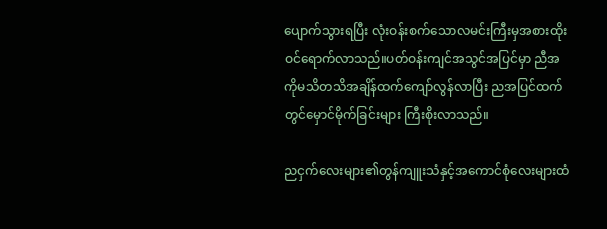ပျောက်သွားရပြီး လုံးဝန်းစက်သောလမင်းကြီးမှအစားထိုးဝင်ရောက်လာသည်။ပတ်ဝန်းကျင်အသွင်အပြင်မှာ ညီအကိုမသိတသိအချိန်ထက်ကျော်လွန်လာပြီး ညအပြင်ထက်တွင်မှောင်မိုက်ခြင်းများ ကြီးစိုးလာသည်။

ညငှက်လေးများ၏တွန်ကျူးသံနှင့်အကောင်စုံလေးများထံ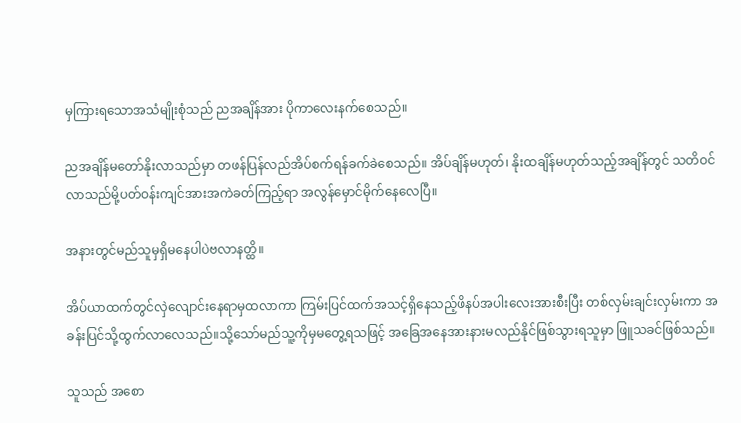မှကြားရသောအသံမျိုးစုံသည် ညအချိန်အား ပိုကာလေးနက်စေသည်။

ညအချိန်မတော်နိုးလာသည်မှာ တဖန်ပြန်လည်အိပ်စက်ရန်ခက်ခဲစေသည်။ အိပ်ချိန်မဟုတ်၊ နိုးထချိန်မဟုတ်သည့်အချိန်တွင် သတိဝင်လာသည်မို့ပတ်ဝန်းကျင်အားအကဲခတ်ကြည့်ရာ အလွန်မှောင်မိုက်နေလေပြီ။

အနားတွင်မည်သူမှရှိမနေပါပဲဗလာနတ္ထိ။

အိပ်ယာထက်တွင်လှဲလျောင်းနေရာမှထလာကာ ကြမ်းပြင်ထက်အသင့်ရှိနေသည့်ဖိနပ်အပါးလေးအားစီးပြီး တစ်လှမ်းချင်းလှမ်းကာ အခန်းပြင်သို့ထွက်လာလေသည်။သို့သော်မည်သူ့ကိုမှမတွေ့ရသဖြင့် အခြေအနေအားနားမလည်နိုင်ဖြစ်သွားရသူမှာ ဖြူသခင်ဖြစ်သည်။

သူသည် အစော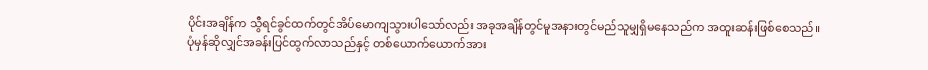ပိုင်းအချိန်က သွီရင်ခွင်ထက်တွင်အိပ်မောကျသွားပါသော်လည်း အခုအချိန်တွင်မူအနားတွင်မည်သူမျှရှိမနေသည်က အထူးဆန်းဖြစ်စေသည်။ပုံမှန်ဆိုလျှင်အခန်းပြင်ထွက်လာသည်နှင့် တစ်ယောက်ယောက်အား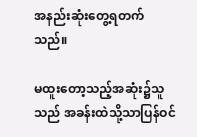အနည်းဆုံးတွေ့ရတက်သည်။

မထူးတော့သည့်အဆုံး၌သူသည် အခန်းထဲသို့သာပြန်ဝင်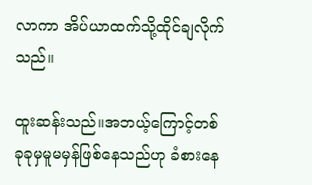လာကာ အိပ်ယာထက်သို့ထိုင်ချလိုက်သည်။

ထူးဆန်းသည်။အဘယ့်ကြောင့်တစ်ခုခုမှမူမမှန်ဖြစ်နေသည်ဟု ခံစားနေ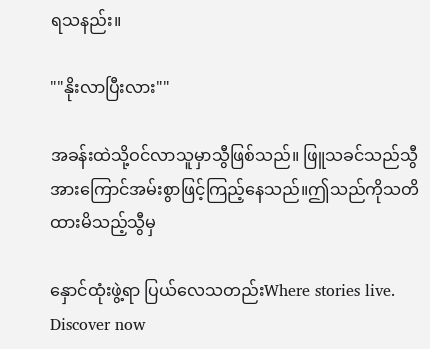ရသနည်း။

""နိုးလာပြီးလား""

အခန်းထဲသို့ဝင်လာသူမှာသွီဖြစ်သည်။ ဖြူသခင်သည်သွီအားကြောင်အမ်းစွာဖြင့်ကြည့်နေသည်။ဤသည်ကိုသတိထားမိသည့်သွီမှ

နှောင်ထုံးဖွဲ့ရာ ပြယ်လေသတည်းWhere stories live. Discover now